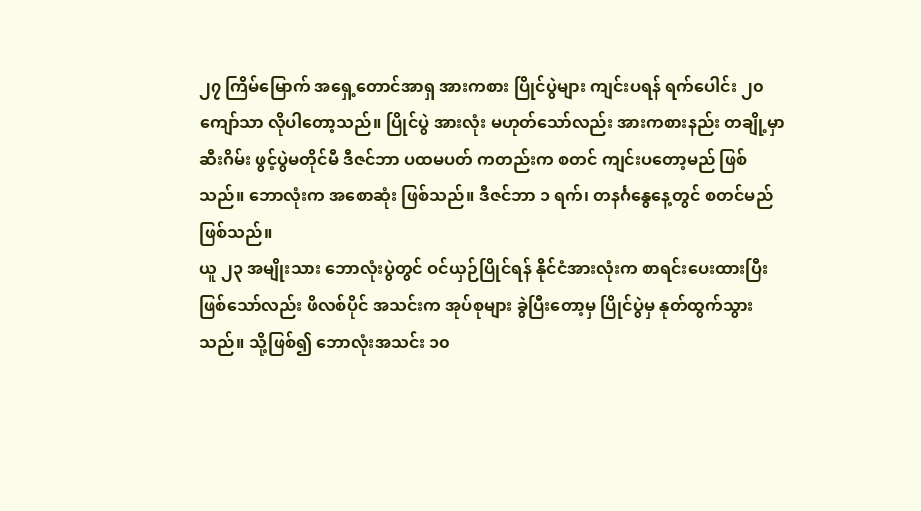၂၇ ကြိမ်မြောက် အရှေ့တောင်အာရှ အားကစား ပြိုင်ပွဲများ ကျင်းပရန် ရက်ပေါင်း ၂၀ ကျော်သာ လိုပါတော့သည်။ ပြိုင်ပွဲ အားလုံး မဟုတ်သော်လည်း အားကစားနည်း တချို့မှာ ဆီးဂိမ်း ဖွင့်ပွဲမတိုင်မီ ဒီဇင်ဘာ ပထမပတ် ကတည်းက စတင် ကျင်းပတော့မည် ဖြစ်သည်။ ဘောလုံးက အစောဆုံး ဖြစ်သည်။ ဒီဇင်ဘာ ၁ ရက်၊ တနင်္ဂနွေနေ့တွင် စတင်မည်ဖြစ်သည်။
ယူ ၂၃ အမျိုးသား ဘောလုံးပွဲတွင် ဝင်ယှဉ်ပြိုင်ရန် နိုင်ငံအားလုံးက စာရင်းပေးထားပြီး ဖြစ်သော်လည်း ဖိလစ်ပိုင် အသင်းက အုပ်စုများ ခွဲပြီးတော့မှ ပြိုင်ပွဲမှ နုတ်ထွက်သွားသည်။ သို့ဖြစ်၍ ဘောလုံးအသင်း ၁၀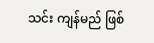သင်း ကျန်မည် ဖြစ်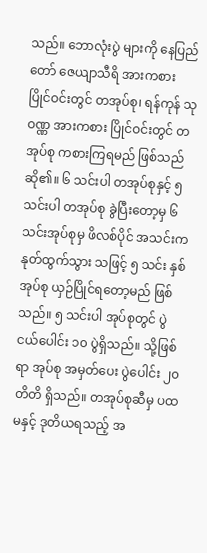သည်။ ဘောလုံးပွဲ များကို နေပြည်တော် ဇေယျာသီရိ အားကစား ပြိုင်ဝင်းတွင် တအုပ်စု၊ ရန်ကုန် သုဝဏ္ဏ အားကစား ပြိုင်ဝင်းတွင် တအုပ်စု ကစားကြရမည် ဖြစ်သည်ဆို၏။ ၆ သင်းပါ တအုပ်စုနှင့် ၅ သင်းပါ တအုပ်စု ခွဲပြီးတော့မှ ၆ သင်းအုပ်စုမှ ဖိလစ်ပိုင် အသင်းက နုတ်ထွက်သွား သဖြင့် ၅ သင်း နှစ်အုပ်စု ယှဉ်ပြိုင်ရတော့မည် ဖြစ်သည်။ ၅ သင်းပါ အုပ်စုတွင် ပွဲငယ်ပေါင်း ၁၀ ပွဲရှိသည်။ သို့ဖြစ်ရာ အုပ်စု အမှတ်ပေး ပွဲပေါင်း ၂၀ တိတိ ရှိသည်။ တအုပ်စုဆီမှ ပထမနှင့် ဒုတိယရသည့် အ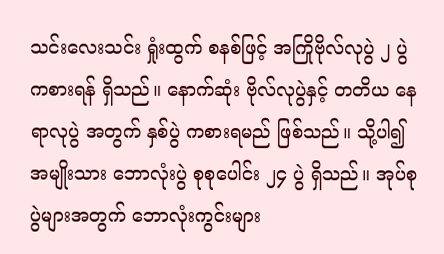သင်းလေးသင်း ရှုံးထွက် စနစ်ဖြင့် အကြိုဗိုလ်လုပွဲ ၂ ပွဲ ကစားရန် ရှိသည်။ နောက်ဆုံး ဗိုလ်လုပွဲနှင့် တတိယ နေရာလုပွဲ အတွက် နှစ်ပွဲ ကစားရမည် ဖြစ်သည်။ သို့ပါ၍ အမျိုးသား ဘောလုံးပွဲ စုစုပေါင်း ၂၄ ပွဲ ရှိသည်။ အုပ်စုပွဲများအတွက် ဘောလုံးကွင်းများ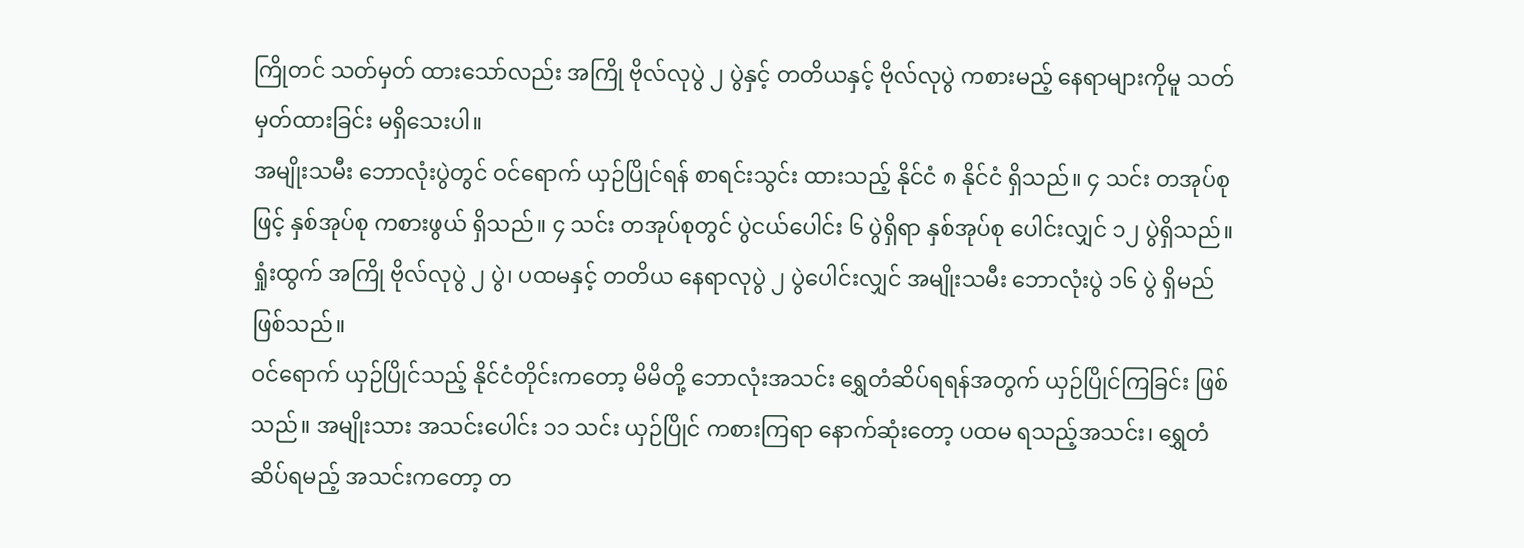ကြိုတင် သတ်မှတ် ထားသော်လည်း အကြို ဗိုလ်လုပွဲ ၂ ပွဲနှင့် တတိယနှင့် ဗိုလ်လုပွဲ ကစားမည့် နေရာများကိုမူ သတ်မှတ်ထားခြင်း မရှိသေးပါ။
အမျိုးသမီး ဘောလုံးပွဲတွင် ဝင်ရောက် ယှဉ်ပြိုင်ရန် စာရင်းသွင်း ထားသည့် နိုင်ငံ ၈ နိုင်ငံ ရှိသည်။ ၄ သင်း တအုပ်စုဖြင့် နှစ်အုပ်စု ကစားဖွယ် ရှိသည်။ ၄ သင်း တအုပ်စုတွင် ပွဲငယ်ပေါင်း ၆ ပွဲရှိရာ နှစ်အုပ်စု ပေါင်းလျှင် ၁၂ ပွဲရှိသည်။ ရှုံးထွက် အကြို ဗိုလ်လုပွဲ ၂ ပွဲ၊ ပထမနှင့် တတိယ နေရာလုပွဲ ၂ ပွဲပေါင်းလျှင် အမျိုးသမီး ဘောလုံးပွဲ ၁၆ ပွဲ ရှိမည်ဖြစ်သည်။
ဝင်ရောက် ယှဉ်ပြိုင်သည့် နိုင်ငံတိုင်းကတော့ မိမိတို့ ဘောလုံးအသင်း ရွှေတံဆိပ်ရရန်အတွက် ယှဉ်ပြိုင်ကြခြင်း ဖြစ်သည်။ အမျိုးသား အသင်းပေါင်း ၁၁ သင်း ယှဉ်ပြိုင် ကစားကြရာ နောက်ဆုံးတော့ ပထမ ရသည့်အသင်း၊ ရွှေတံဆိပ်ရမည့် အသင်းကတော့ တ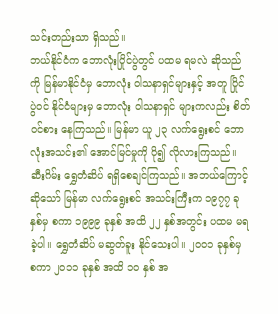သင်းတည်းသာ ရှိသည်။
ဘယ်နိုင်ငံက ဘောလုံးပြိုင်ပွဲတွင် ပထမ ရမလဲ ဆိုသည်ကို မြန်မာနိုင်ငံမှ ဘောလုံး ဝါသနာရှင်များနှင့် အတူ ပြိုင်ပွဲဝင် နိုင်ငံများမှ ဘောလုံး ဝါသနာရှင် များကလည်း စိတ်ဝင်စား နေကြသည်။ မြန်မာ ယူ ၂၃ လက်ရွေးစင် ဘောလုံးအသင်း၏ အောင်မြင်မှုကို ပို၍ လိုလားကြသည်။ ဆီးဂိမ်း ရွှေတံဆိပ် ရရှိစေချင်ကြသည်။ အဘယ်ကြောင့် ဆိုသော် မြန်မာ လက်ရွေးစင် အသင်းကြီးက ၁၉၇၇ ခုနှစ်မှ စကာ ၁၉၉၉ ခုနှစ် အထိ ၂၂ နှစ်အတွင်း ပထမ မရခဲ့ပါ။ ရွှေတံဆိပ် မဆွတ်ခူး နိုင်သေးပါ။ ၂၀၀၁ ခုနှစ်မှ စကာ ၂၀၁၁ ခုနှစ် အထိ ၁၀ နှစ် အ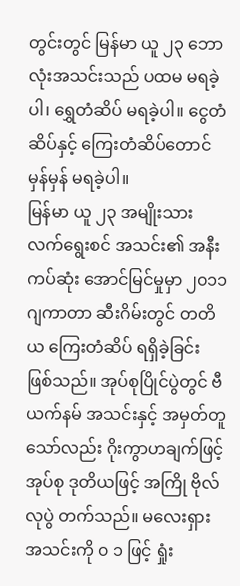တွင်းတွင် မြန်မာ ယူ ၂၃ ဘောလုံးအသင်းသည် ပထမ မရခဲ့ပါ၊ ရွှေတံဆိပ် မရခဲ့ပါ။ ငွေတံဆိပ်နှင့် ကြေးတံဆိပ်တောင် မှန်မှန် မရခဲ့ပါ။
မြန်မာ ယူ ၂၃ အမျိုးသား လက်ရွေးစင် အသင်း၏ အနီးကပ်ဆုံး အောင်မြင်မှုမှာ ၂၀၁၁ ဂျကာတာ ဆီးဂိမ်းတွင် တတိယ ကြေးတံဆိပ် ရရှိခဲ့ခြင်း ဖြစ်သည်။ အုပ်စုပြိုင်ပွဲတွင် ဗီယက်နမ် အသင်းနှင့် အမှတ်တူ သော်လည်း ဂိုးကွာဟချက်ဖြင့် အုပ်စု ဒုတိယဖြင့် အကြို ဗိုလ်လုပွဲ တက်သည်။ မလေးရှား အသင်းကို ၀ ၁ ဖြင့် ရှုံး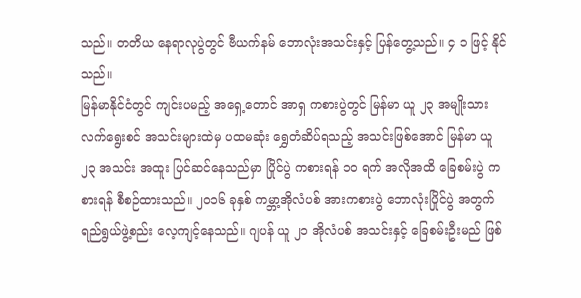သည်။ တတိယ နေရာလုပွဲတွင် ဗီယက်နမ် ဘောလုံးအသင်းနှင့် ပြန်တွေ့သည်။ ၄ ၁ ဖြင့် နိုင်သည်။
မြန်မာနိုင်ငံတွင် ကျင်းပမည့် အရှေ့တောင် အာရှ ကစားပွဲတွင် မြန်မာ ယူ ၂၃ အမျိုးသား လက်ရွေးစင် အသင်းများထဲမှ ပထမဆုံး ရွှေတံဆိပ်ရသည့် အသင်းဖြစ်အောင် မြန်မာ ယူ ၂၃ အသင်း အထူး ပြင်ဆင်နေသည်မှာ ပြိုင်ပွဲ ကစားရန် ၁၀ ရက် အလိုအထိ ခြေစမ်းပွဲ ကစားရန် စီစဉ်ထားသည်။ ၂၀၁၆ ခုနှစ် ကမ္ဘာ့အိုလံပစ် အားကစားပွဲ ဘောလုံးပြိုင်ပွဲ အတွက် ရည်ရွယ်ဖွဲ့စည်း လေ့ကျင့်နေသည်။ ဂျပန် ယူ ၂၁ အိုလံပစ် အသင်းနှင့် ခြေစမ်းဦးမည် ဖြစ်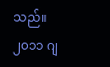သည်။
၂၀၁၁ ဂျ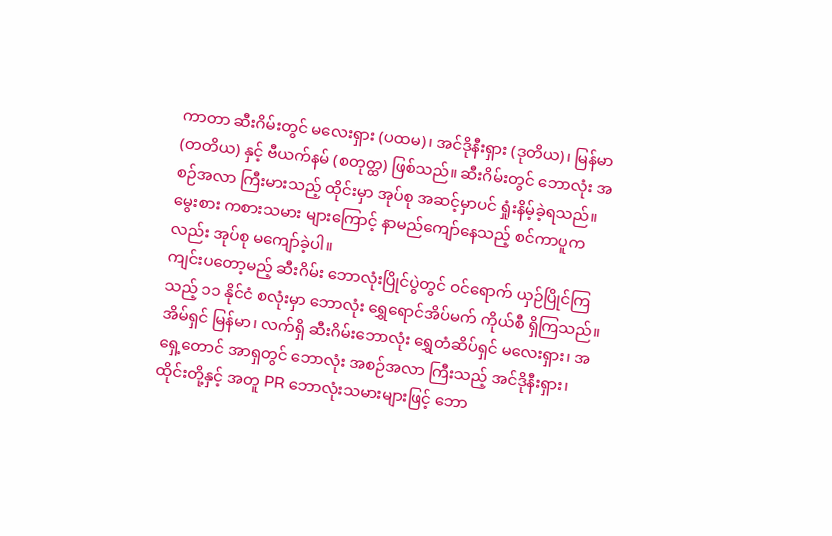ကာတာ ဆီးဂိမ်းတွင် မလေးရှား (ပထမ)၊ အင်ဒိုနီးရှား (ဒုတိယ)၊ မြန်မာ (တတိယ) နှင့် ဗီယက်နမ် (စတုတ္ထ) ဖြစ်သည်။ ဆီးဂိမ်းတွင် ဘောလုံး အစဉ်အလာ ကြီးမားသည့် ထိုင်းမှာ အုပ်စု အဆင့်မှာပင် ရှုံးနိမ့်ခဲ့ရသည်။ မွေးစား ကစားသမား များကြောင့် နာမည်ကျော်နေသည့် စင်ကာပူကလည်း အုပ်စု မကျော်ခဲ့ပါ။
ကျင်းပတော့မည့် ဆီးဂိမ်း ဘောလုံးပြိုင်ပွဲတွင် ဝင်ရောက် ယှဉ်ပြိုင်ကြသည့် ၁၁ နိုင်ငံ စလုံးမှာ ဘောလုံး ရွှေရောင်အိပ်မက် ကိုယ်စီ ရှိကြသည်။ အိမ်ရှင် မြန်မာ၊ လက်ရှိ ဆီးဂိမ်းဘောလုံး ရွှေတံဆိပ်ရှင် မလေးရှား၊ အရှေ့တောင် အာရှတွင် ဘောလုံး အစဉ်အလာ ကြီးသည့် အင်ဒိုနီးရှား၊ ထိုင်းတို့နှင့် အတူ PR ဘောလုံးသမားများဖြင့် ဘော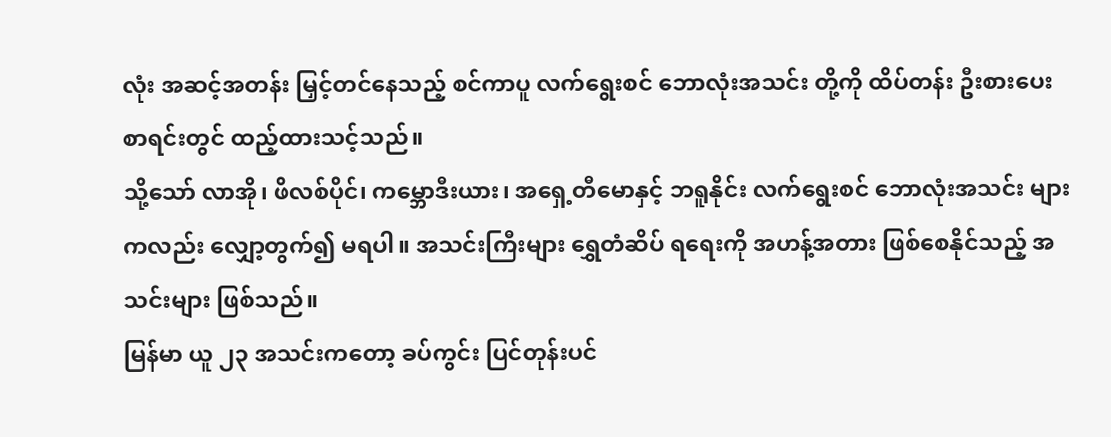လုံး အဆင့်အတန်း မြှင့်တင်နေသည့် စင်ကာပူ လက်ရွေးစင် ဘောလုံးအသင်း တို့ကို ထိပ်တန်း ဦးစားပေး စာရင်းတွင် ထည့်ထားသင့်သည်။
သို့သော် လာအို၊ ဖိလစ်ပိုင်၊ ကမ္ဘောဒီးယား၊ အရှေ့တီမောနှင့် ဘရူနိုင်း လက်ရွေးစင် ဘောလုံးအသင်း များကလည်း လျှော့တွက်၍ မရပါ။ အသင်းကြီးများ ရွှေတံဆိပ် ရရေးကို အဟန့်အတား ဖြစ်စေနိုင်သည့် အသင်းများ ဖြစ်သည်။
မြန်မာ ယူ ၂၃ အသင်းကတော့ ခပ်ကွင်း ပြင်တုန်းပင်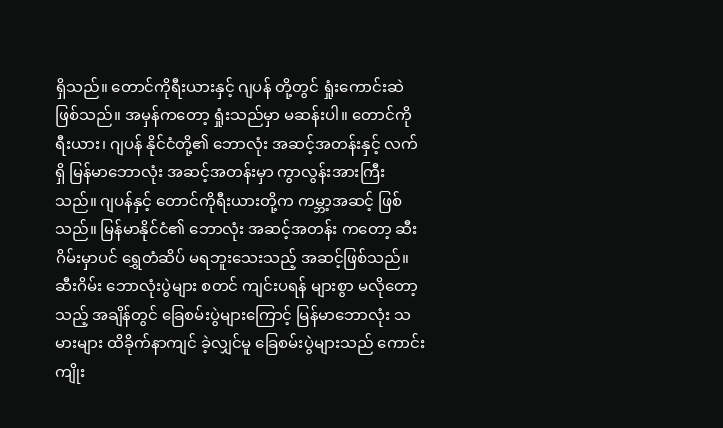ရှိသည်။ တောင်ကိုရီးယားနှင့် ဂျပန် တို့တွင် ရှုံးကောင်းဆဲ ဖြစ်သည်။ အမှန်ကတော့ ရှုံးသည်မှာ မဆန်းပါ။ တောင်ကိုရီးယား၊ ဂျပန် နိုင်ငံတို့၏ ဘောလုံး အဆင့်အတန်းနှင့် လက်ရှိ မြန်မာဘောလုံး အဆင့်အတန်းမှာ ကွာလွန်းအားကြီးသည်။ ဂျပန်နှင့် တောင်ကိုရီးယားတို့က ကမ္ဘာ့အဆင့် ဖြစ်သည်။ မြန်မာနိုင်ငံ၏ ဘောလုံး အဆင့်အတန်း ကတော့ ဆီးဂိမ်းမှာပင် ရွှေတံဆိပ် မရဘူးသေးသည့် အဆင့်ဖြစ်သည်။
ဆီးဂိမ်း ဘောလုံးပွဲများ စတင် ကျင်းပရန် များစွာ မလိုတော့သည့် အချိန်တွင် ခြေစမ်းပွဲများကြောင့် မြန်မာဘောလုံး သမားများ ထိခိုက်နာကျင် ခဲ့လျှင်မူ ခြေစမ်းပွဲများသည် ကောင်းကျိုး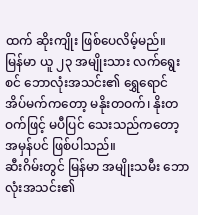ထက် ဆိုးကျိုး ဖြစ်ပေလိမ့်မည်။
မြန်မာ ယူ ၂၃ အမျိုးသား လက်ရွေးစင် ဘောလုံးအသင်း၏ ရွှေရောင် အိပ်မက်ကတော့ မနိုးတဝက်၊ နိုးတဝက်ဖြင့် မပီပြင် သေးသည်ကတော့ အမှန်ပင် ဖြစ်ပါသည်။
ဆီးဂိမ်းတွင် မြန်မာ အမျိုးသမီး ဘောလုံးအသင်း၏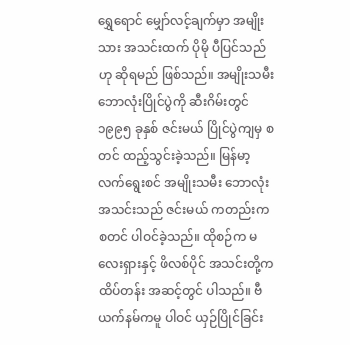ရွှေရောင် မျှော်လင့်ချက်မှာ အမျိုးသား အသင်းထက် ပိုမို ပီပြင်သည်ဟု ဆိုရမည် ဖြစ်သည်။ အမျိုးသမီး ဘောလုံးပြိုင်ပွဲကို ဆီးဂိမ်းတွင် ၁၉၉၅ ခုနှစ် ဇင်းမယ် ပြိုင်ပွဲကျမှ စတင် ထည့်သွင်းခဲ့သည်။ မြန်မာ့ လက်ရွေးစင် အမျိုးသမီး ဘောလုံးအသင်းသည် ဇင်းမယ် ကတည်းက စတင် ပါဝင်ခဲ့သည်။ ထိုစဉ်က မလေးရှားနှင့် ဖိလစ်ပိုင် အသင်းတို့က ထိပ်တန်း အဆင့်တွင် ပါသည်။ ဗီယက်နမ်ကမူ ပါဝင် ယှဉ်ပြိုင်ခြင်း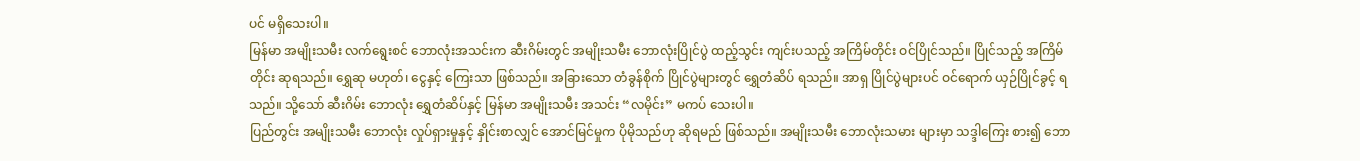ပင် မရှိသေးပါ။
မြန်မာ အမျိုးသမီး လက်ရွေးစင် ဘောလုံးအသင်းက ဆီးဂိမ်းတွင် အမျိုးသမီး ဘောလုံးပြိုင်ပွဲ ထည့်သွင်း ကျင်းပသည့် အကြိမ်တိုင်း ဝင်ပြိုင်သည်။ ပြိုင်သည့် အကြိမ်တိုင်း ဆုရသည်။ ရွှေဆု မဟုတ်၊ ငွေနှင့် ကြေးသာ ဖြစ်သည်။ အခြားသော တံခွန်စိုက် ပြိုင်ပွဲများတွင် ရွှေတံဆိပ် ရသည်။ အာရှ ပြိုင်ပွဲများပင် ဝင်ရောက် ယှဉ်ပြိုင်ခွင့် ရသည်။ သို့သော် ဆီးဂိမ်း ဘောလုံး ရွှေတံဆိပ်နှင့် မြန်မာ အမျိုးသမီး အသင်း “လမိုင်း” မကပ် သေးပါ။
ပြည်တွင်း အမျိုးသမီး ဘောလုံး လှုပ်ရှားမှုနှင့် နှိုင်းစာလျှင် အောင်မြင်မှုက ပိုမိုသည်ဟု ဆိုရမည် ဖြစ်သည်။ အမျိုးသမီး ဘောလုံးသမား များမှာ သဒ္ဒါကြေး စား၍ ဘော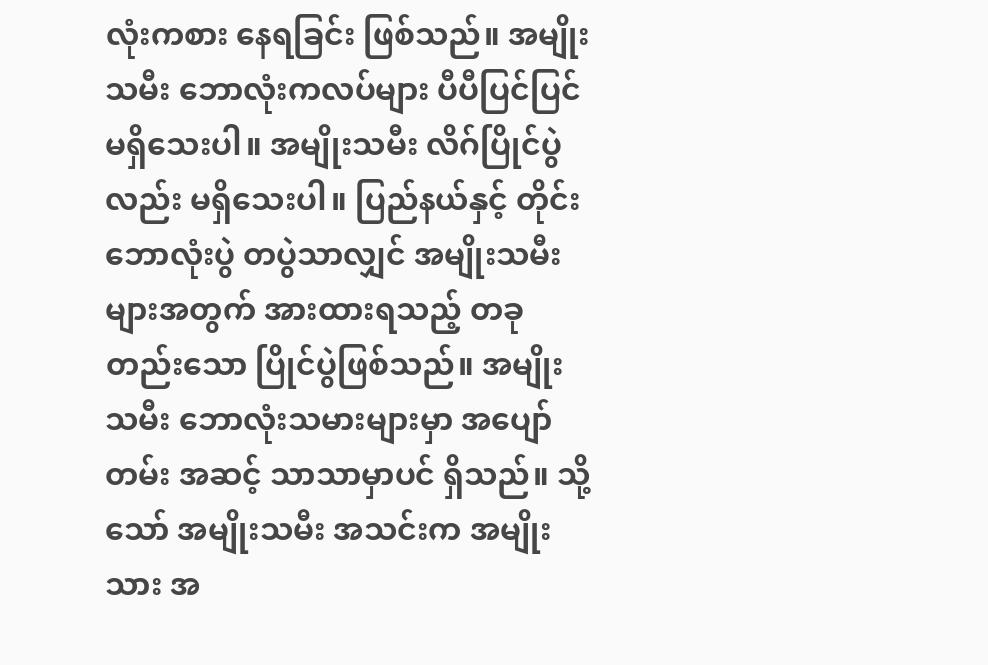လုံးကစား နေရခြင်း ဖြစ်သည်။ အမျိုးသမီး ဘောလုံးကလပ်များ ပီပီပြင်ပြင် မရှိသေးပါ။ အမျိုးသမီး လိဂ်ပြိုင်ပွဲလည်း မရှိသေးပါ။ ပြည်နယ်နှင့် တိုင်း ဘောလုံးပွဲ တပွဲသာလျှင် အမျိုးသမီး များအတွက် အားထားရသည့် တခုတည်းသော ပြိုင်ပွဲဖြစ်သည်။ အမျိုးသမီး ဘောလုံးသမားများမှာ အပျော်တမ်း အဆင့် သာသာမှာပင် ရှိသည်။ သို့သော် အမျိုးသမီး အသင်းက အမျိုးသား အ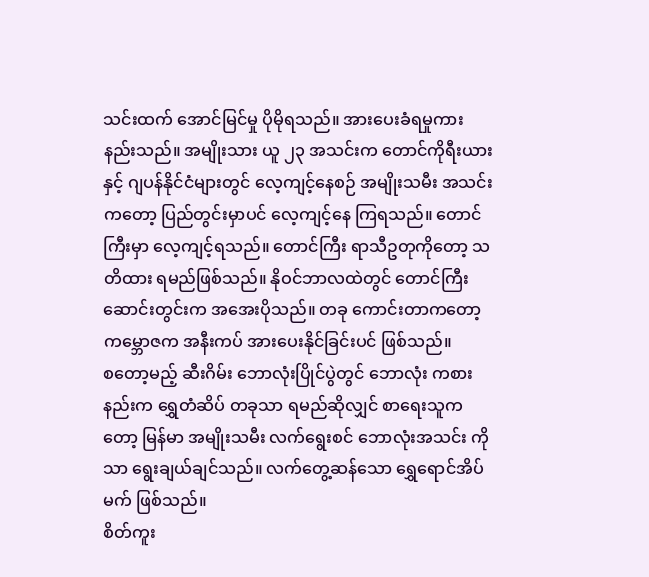သင်းထက် အောင်မြင်မှု ပိုမိုရသည်။ အားပေးခံရမှုကား နည်းသည်။ အမျိုးသား ယူ ၂၃ အသင်းက တောင်ကိုရီးယား နှင့် ဂျပန်နိုင်ငံများတွင် လေ့ကျင့်နေစဉ် အမျိုးသမီး အသင်းကတော့ ပြည်တွင်းမှာပင် လေ့ကျင့်နေ ကြရသည်။ တောင်ကြီးမှာ လေ့ကျင့်ရသည်။ တောင်ကြီး ရာသီဥတုကိုတော့ သတိထား ရမည်ဖြစ်သည်။ နိုဝင်ဘာလထဲတွင် တောင်ကြီး ဆောင်းတွင်းက အအေးပိုသည်။ တခု ကောင်းတာကတော့ ကမ္ဘောဇက အနီးကပ် အားပေးနိုင်ခြင်းပင် ဖြစ်သည်။
စတော့မည့် ဆီးဂိမ်း ဘောလုံးပြိုင်ပွဲတွင် ဘောလုံး ကစားနည်းက ရွှေတံဆိပ် တခုသာ ရမည်ဆိုလျှင် စာရေးသူကတော့ မြန်မာ အမျိုးသမီး လက်ရွေးစင် ဘောလုံးအသင်း ကိုသာ ရွေးချယ်ချင်သည်။ လက်တွေ့ဆန်သော ရွှေရောင်အိပ်မက် ဖြစ်သည်။
စိတ်ကူး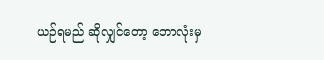ယဉ်ရမည် ဆိုလျှင်တော့ ဘောလုံးမှ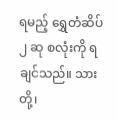ရမည့် ရွှေတံဆိပ် ၂ ဆု စလုံးကို ရချင်သည်။ သားတို့၊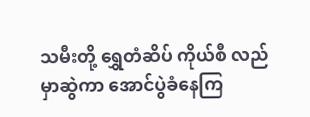သမီးတို့ ရွှေတံဆိပ် ကိုယ်စီ လည်မှာဆွဲကာ အောင်ပွဲခံနေကြ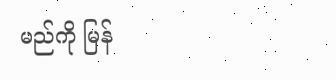မည်ကို မြန်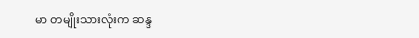မာ တမျိုးသားလုံးက ဆန္ဒ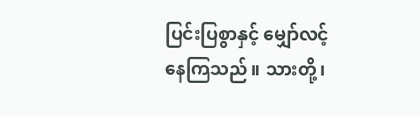ပြင်းပြစွာနှင့် မျှော်လင့်နေကြသည်။ သားတို့၊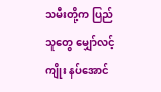သမီးတို့က ပြည်သူတွေ မျှော်လင့်ကျိုး နပ်အောင်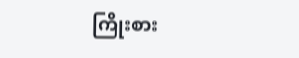ကြိုးစား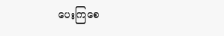ပေးကြစေ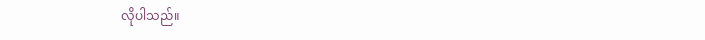လိုပါသည်။